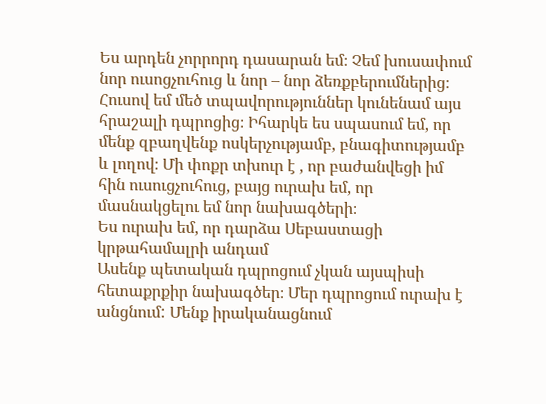Ես արդեն չորրորդ դասարան եմ։ Չեմ խուսափում նոր ուսոցչուհուց և նոր – նոր ձեռքբերումներից։ Հուսով եմ մեծ տպավորություններ կունենամ այս հրաշալի դպրոցից։ Իհարկե ես սպասում եմ, որ մենք զբաղվենք ոսկերչությամբ, բնագիտությամբ և լողով։ Մի փոքր տխուր է , որ բաժանվեցի իմ հին ուսուցչուհուց, բայց ուրախ եմ, որ մասնակցելու եմ նոր նախագծերի։
Ես ուրախ եմ, որ դարձա Սեբաստացի կրթահամալրի անդամ
Ասենք պետական դպրոցում չկան այսպիսի հետաքրքիր նախագծեր։ Մեր դպրոցում ուրախ է անցնում: Մենք իրականացնում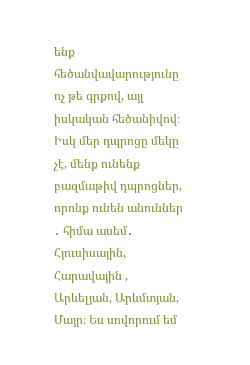ենք հեծանվավարությունը ոչ թե գրքով, այլ իսկական հեծանիվով։ Իսկ մեր դպրոցը մեկը չէ, մենք ունենք բազմաթիվ դպրոցներ, որոնք ունեն անուններ ․ հիմա ասեմ․ Հյուսիսային, Հարավային , Արևելյան, Արևմտյան, Մայր։ Ես սովորում եմ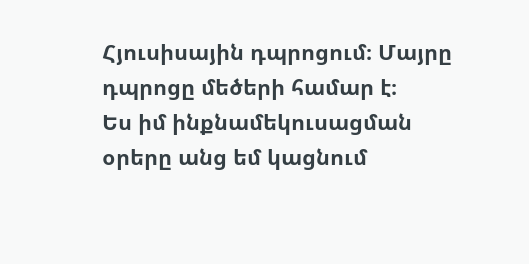Հյուսիսային դպրոցում։ Մայրը դպրոցը մեծերի համար է։
Ես իմ ինքնամեկուսացման օրերը անց եմ կացնում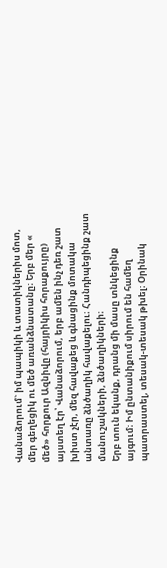Վանաձորում` իմ պապիկի և տատիկներիս մոտ, մեր գեղեցիկ ու մեծ առանձնատանը։ Երբ մեր « մեծ» հորքուր Ազնիվը (հայրիկիս հորաքույրը) այստեղ էր՝ Վանաձորում, երբ ամեն ինչ դեռ շատ խիստ չէր, մեզ հավաքեց և գնացինք մոտակա անտառը ձնծաղիկ հավաքելու։ Հանդիպեցինք շատ մանուշակների, ձնծաղիկների։
Երբ տուն եկանք, դրանց մի մասը տնկեցինք այգում։ Իմ ընտանիքում սիրում են համեղ պատրաստել, տեսակ-տեսակ թխել։ Օրինակ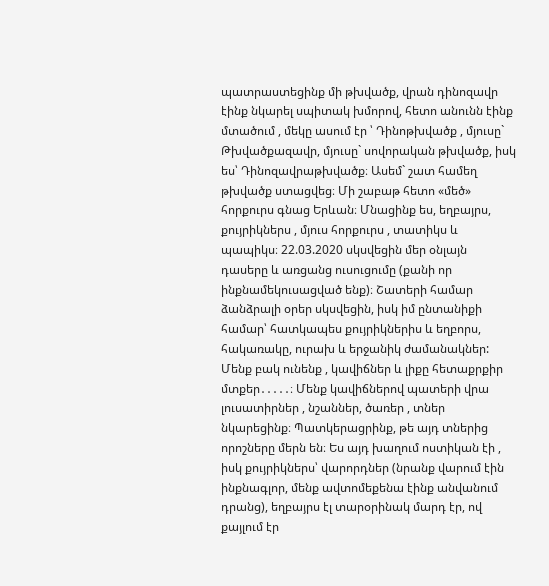պատրաստեցինք մի թխվածք, վրան դինոզավր էինք նկարել սպիտակ խմորով, հետո անունն էինք մտածում , մեկը ասում էր ՝ Դինոթխվածք , մյուսը` Թխվածքազավր, մյուսը` սովորական թխվածք, իսկ ես՝ Դինոզավրաթխվածք։ Ասեմ` շատ համեղ թխվածք ստացվեց։ Մի շաբաթ հետո «մեծ» հորքուրս գնաց Երևան։ Մնացինք ես, եղբայրս, քույրիկներս , մյուս հորքուրս , տատիկս և պապիկս։ 22.03.2020 սկսվեցին մեր օնլայն դասերը և առցանց ուսուցումը (քանի որ ինքնամեկուսացված ենք)։ Շատերի համար ձանձրալի օրեր սկսվեցին, իսկ իմ ընտանիքի համար՝ հատկապես քույրիկներիս և եղբորս, հակառակը, ուրախ և երջանիկ ժամանակներ: Մենք բակ ունենք , կավիճներ և լիքը հետաքրքիր մտքեր․․․․․։ Մենք կավիճներով պատերի վրա լուսատիրներ , նշաններ, ծառեր , տներ նկարեցինք։ Պատկերացրինք, թե այդ տներից որոշները մերն են։ Ես այդ խաղում ոստիկան էի , իսկ քույրիկներս՝ վարորդներ (նրանք վարում էին ինքնագլոր, մենք ավտոմեքենա էինք անվանում դրանց), եղբայրս էլ տարօրինակ մարդ էր, ով քայլում էր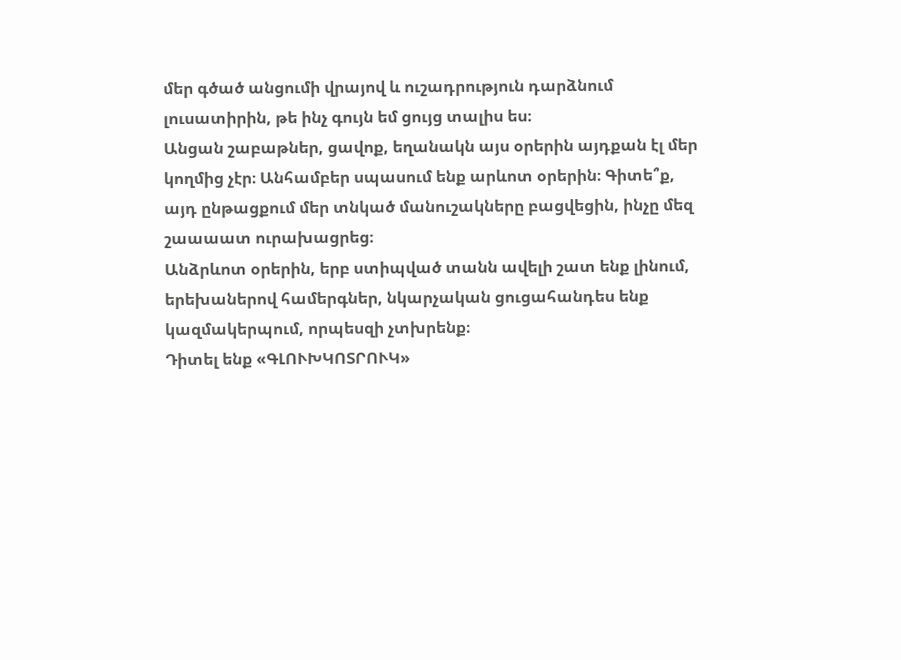մեր գծած անցումի վրայով և ուշադրություն դարձնում լուսատիրին, թե ինչ գույն եմ ցույց տալիս ես։
Անցան շաբաթներ, ցավոք, եղանակն այս օրերին այդքան էլ մեր կողմից չէր։ Անհամբեր սպասում ենք արևոտ օրերին։ Գիտե՞ք, այդ ընթացքում մեր տնկած մանուշակները բացվեցին, ինչը մեզ շաաաատ ուրախացրեց։
Անձրևոտ օրերին, երբ ստիպված տանն ավելի շատ ենք լինում, երեխաներով համերգներ, նկարչական ցուցահանդես ենք կազմակերպում, որպեսզի չտխրենք։
Դիտել ենք «ԳԼՈՒԽԿՈՏՐՈՒԿ»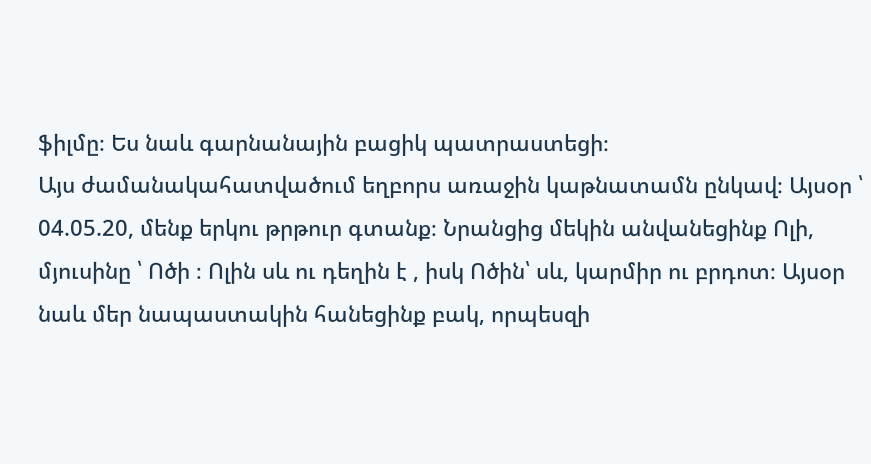ֆիլմը։ Ես նաև գարնանային բացիկ պատրաստեցի։
Այս ժամանակահատվածում եղբորս առաջին կաթնատամն ընկավ։ Այսօր ՝ 04.05.20, մենք երկու թրթուր գտանք։ Նրանցից մեկին անվանեցինք Ոլի, մյուսինը ՝ Ոծի ։ Ոլին սև ու դեղին է , իսկ Ոծին՝ սև, կարմիր ու բրդոտ։ Այսօր նաև մեր նապաստակին հանեցինք բակ, որպեսզի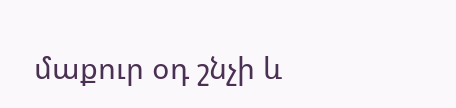մաքուր օդ շնչի և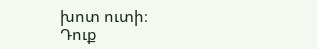խոտ ուտի։
Դուք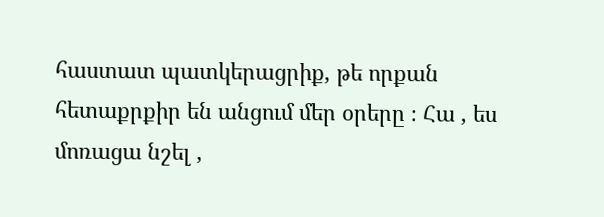հաստատ պատկերացրիք, թե որքան հետաքրքիր են անցում մեր օրերը ։ Հա , ես մոռացա նշել ,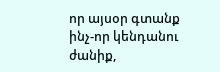որ այսօր գտանք ինչ-որ կենդանու ժանիք,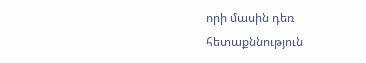որի մասին դեռ հետաքննություն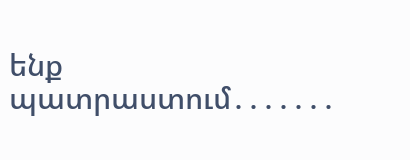ենք պատրաստում․․․․․․․